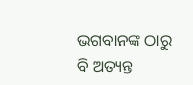ଭଗବାନଙ୍କ ଠାରୁ ବି ଅତ୍ୟନ୍ତ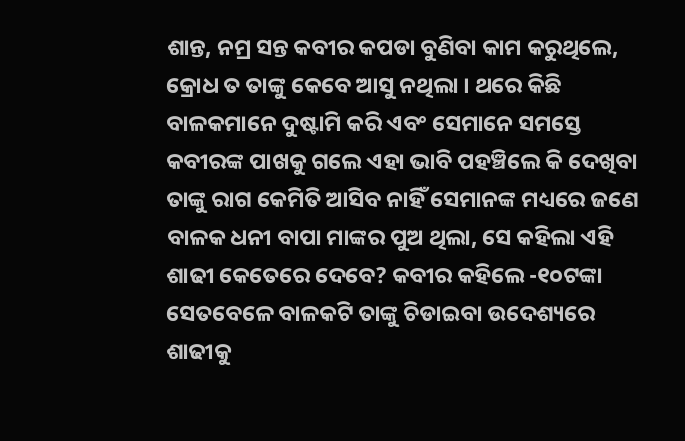ଶାନ୍ତ, ନମ୍ର ସନ୍ତ କବୀର କପଡା ବୁଣିବା କାମ କରୁଥିଲେ, କ୍ରୋଧ ତ ତାଙ୍କୁ କେବେ ଆସୁ ନଥିଲା । ଥରେ କିଛି ବାଳକମାନେ ଦୁଷ୍ଟାମି କରି ଏବଂ ସେମାନେ ସମସ୍ତେ କବୀରଙ୍କ ପାଖକୁ ଗଲେ ଏହା ଭାବି ପହଞ୍ଚିଲେ କି ଦେଖିବା ତାଙ୍କୁ ରାଗ କେମିତି ଆସିବ ନାହିଁ ସେମାନଙ୍କ ମଧ୍ୟରେ ଜଣେ ବାଳକ ଧନୀ ବାପା ମାଙ୍କର ପୁଅ ଥିଲା, ସେ କହିଲା ଏହି ଶାଢୀ କେତେରେ ଦେବେ? କବୀର କହିଲେ -୧୦ଟଙ୍କା ସେତବେଳେ ବାଳକଟି ତାଙ୍କୁ ଚିଡାଇବା ଉଦେଶ୍ୟରେ ଶାଢୀକୁ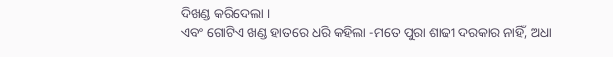ଦିଖଣ୍ଡ କରିଦେଲା ।
ଏବଂ ଗୋଟିଏ ଖଣ୍ଡ ହାତରେ ଧରି କହିଲା -ମତେ ପୁରା ଶାଢୀ ଦରକାର ନାହିଁ, ଅଧା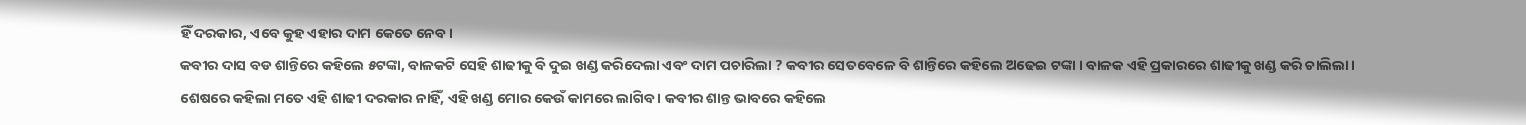ହିଁ ଦରକାର, ଏବେ କୁହ ଏହାର ଦାମ କେତେ ନେବ ।
କବୀର ଦାସ ବଡ ଶାନ୍ତିରେ କହିଲେ ୫ଟଙ୍କା, ବାଳକଟି ସେହି ଶାଢୀକୁ ବି ଦୁଇ ଖଣ୍ଡ କରିଦେଲା ଏବଂ ଦାମ ପଚାରିଲା ? କବୀର ସେତବେଳେ ବି ଶାନ୍ତିରେ କହିଲେ ଅଢେଇ ଟଙ୍କା । ବାଳକ ଏହି ପ୍ରକାରରେ ଶାଢୀକୁ ଖଣ୍ଡ କରି ଚାଲିଲା । ଶେଷରେ କହିଲା ମତେ ଏହି ଶାଢୀ ଦରକାର ନାହିଁ, ଏହି ଖଣ୍ଡ ମୋର କେଉଁ କାମରେ ଲାଗିବ । କବୀର ଶାନ୍ତ ଭାବରେ କହିଲେ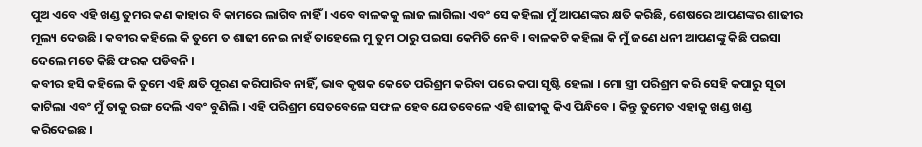ପୁଅ ଏବେ ଏହି ଖଣ୍ଡ ତୁମର କଣ କାହାର ବି କାମରେ ଲାଗିବ ନାହିଁ । ଏବେ ବାଳକକୁ ଲାଜ ଲାଗିଲା ଏବଂ ସେ କହିଲା ମୁଁ ଆପଣଙ୍କର କ୍ଷତି କରିଛି, ଶେଷରେ ଆପଣଙ୍କର ଶାଢୀର ମୂଲ୍ୟ ଦେଉଛି । କବୀର କହିଲେ କି ତୁମେ ତ ଶାଢୀ ନେଇ ନାହଁ ତାହେଲେ ମୁ ତୁମ ଠାରୁ ପଇସା କେମିତି ନେବି । ବାଳକଟି କହିଲା କି ମୁଁ ଜଣେ ଧନୀ ଆପଣଙ୍କୁ କିଛି ପଇସା ଦେଲେ ମତେ କିଛି ଫରକ ପଡିବନି ।
କବୀର ହସି କହିଲେ କି ତୁମେ ଏହି କ୍ଷତି ପୂରଣ କରିପାରିବ ନାହିଁ, ଭାବ କୃଷକ କେତେ ପରିଶ୍ରମ କରିବା ପରେ କପା ସୃଷ୍ଟି ହେଲା । ମୋ ସ୍ତ୍ରୀ ପରିଶ୍ରମ କରି ସେହି କପାରୁ ସୂତା କାଟିଲା ଏବଂ ମୁଁ ତାକୁ ରଙ୍ଗ ଦେଲି ଏବଂ ବୁଣିଲି । ଏହି ପରିଶ୍ରମ ସେତବେଳେ ସଫଳ ହେବ ଯେତବେଳେ ଏହି ଶାଢୀକୁ କିଏ ପିନ୍ଧିବେ । କିନ୍ତୁ ତୁମେତ ଏହାକୁ ଖଣ୍ଡ ଖଣ୍ଡ କରିଦେଇଛ ।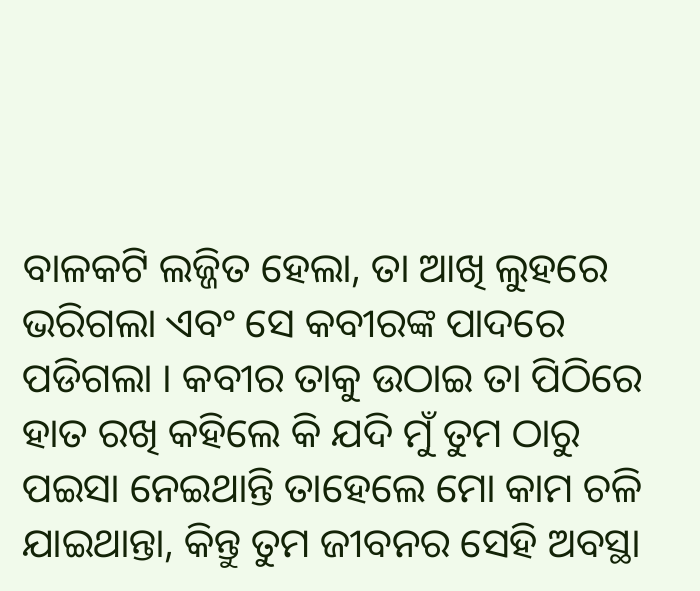ବାଳକଟି ଲଜ୍ଜିତ ହେଲା, ତା ଆଖି ଲୁହରେ ଭରିଗଲା ଏବଂ ସେ କବୀରଙ୍କ ପାଦରେ ପଡିଗଲା । କବୀର ତାକୁ ଉଠାଇ ତା ପିଠିରେ ହାତ ରଖି କହିଲେ କି ଯଦି ମୁଁ ତୁମ ଠାରୁ ପଇସା ନେଇଥାନ୍ତି ତାହେଲେ ମୋ କାମ ଚଳି ଯାଇଥାନ୍ତା, କିନ୍ତୁ ତୁମ ଜୀବନର ସେହି ଅବସ୍ଥା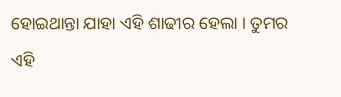ହୋଇଥାନ୍ତା ଯାହା ଏହି ଶାଢୀର ହେଲା । ତୁମର ଏହି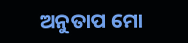ଅନୁତାପ ମୋ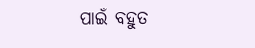ପାଇଁ ବହୁତ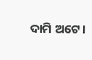ଦାମି ଅଟେ ।